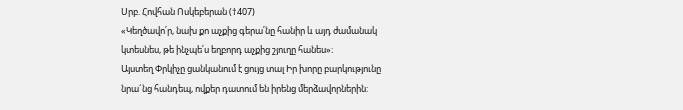Սրբ. Հովհան Ոսկեբերան (†407)
«Կեղծավո՛ր, նախ քո աչքից գերա՛նը հանիր և այդ ժամանակ կտեսնես, թե ինչպե՛ս եղբորդ աչքից շյուղը հանես»։
Այստեղ Փրկիչը ցանկանում է ցույց տալ Իր խորը բարկությունը նրա´նց հանդեպ, ովքեր դատում են իրենց մերձավորներին: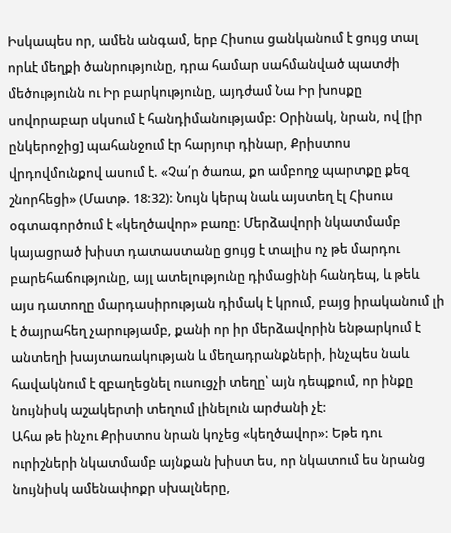Իսկապես որ, ամեն անգամ, երբ Հիսուս ցանկանում է ցույց տալ որևէ մեղքի ծանրությունը, դրա համար սահմանված պատժի մեծությունն ու Իր բարկությունը, այդժամ Նա Իր խոսքը սովորաբար սկսում է հանդիմանությամբ: Օրինակ, նրան, ով [իր ընկերոջից] պահանջում էր հարյուր դինար, Քրիստոս վրդովմունքով ասում է. «Չա՛ր ծառա, քո ամբողջ պարտքը քեզ շնորհեցի» (Մատթ. 18:32): Նույն կերպ նաև այստեղ էլ Հիսուս օգտագործում է «կեղծավոր» բառը: Մերձավորի նկատմամբ կայացրած խիստ դատաստանը ցույց է տալիս ոչ թե մարդու բարեհաճությունը, այլ ատելությունը դիմացինի հանդեպ, և թեև այս դատողը մարդասիրության դիմակ է կրում, բայց իրականում լի է ծայրահեղ չարությամբ, քանի որ իր մերձավորին ենթարկում է անտեղի խայտառակության և մեղադրանքների, ինչպես նաև հավակնում է զբաղեցնել ուսուցչի տեղը՝ այն դեպքում, որ ինքը նույնիսկ աշակերտի տեղում լինելուն արժանի չէ:
Ահա թե ինչու Քրիստոս նրան կոչեց «կեղծավոր»: Եթե դու ուրիշների նկատմամբ այնքան խիստ ես, որ նկատում ես նրանց նույնիսկ ամենափոքր սխալները,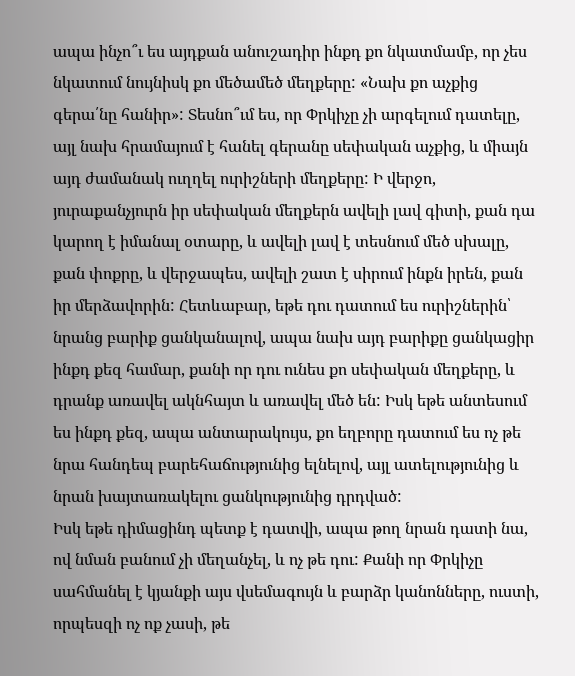ապա ինչո՞ւ ես այդքան անուշադիր ինքդ քո նկատմամբ, որ չես նկատում նույնիսկ քո մեծամեծ մեղքերը: «Նախ քո աչքից գերա՛նը հանիր»: Տեսնո՞ւմ ես, որ Փրկիչը չի արգելում դատելը, այլ նախ հրամայում է հանել գերանը սեփական աչքից, և միայն այդ ժամանակ ուղղել ուրիշների մեղքերը: Ի վերջո, յուրաքանչյուրն իր սեփական մեղքերն ավելի լավ գիտի, քան դա կարող է իմանալ օտարը, և ավելի լավ է տեսնում մեծ սխալը, քան փոքրը, և վերջապես, ավելի շատ է սիրում ինքն իրեն, քան իր մերձավորին: Հետևաբար, եթե դու դատում ես ուրիշներին՝ նրանց բարիք ցանկանալով, ապա նախ այդ բարիքը ցանկացիր ինքդ քեզ համար, քանի որ դու ունես քո սեփական մեղքերը, և դրանք առավել ակնհայտ և առավել մեծ են: Իսկ եթե անտեսում ես ինքդ քեզ, ապա անտարակույս, քո եղբորը դատում ես ոչ թե նրա հանդեպ բարեհաճությունից ելնելով, այլ ատելությունից և նրան խայտառակելու ցանկությունից դրդված:
Իսկ եթե դիմացինդ պետք է դատվի, ապա թող նրան դատի նա, ով նման բանում չի մեղանչել, և ոչ թե դու: Քանի որ Փրկիչը սահմանել է կյանքի այս վսեմագույն և բարձր կանոնները, ուստի, որպեսզի ոչ ոք չասի, թե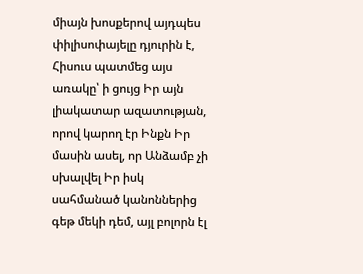միայն խոսքերով այդպես փիլիսոփայելը դյուրին է, Հիսուս պատմեց այս առակը՝ ի ցույց Իր այն լիակատար ազատության, որով կարող էր Ինքն Իր մասին ասել, որ Անձամբ չի սխալվել Իր իսկ սահմանած կանոններից գեթ մեկի դեմ, այլ բոլորն էլ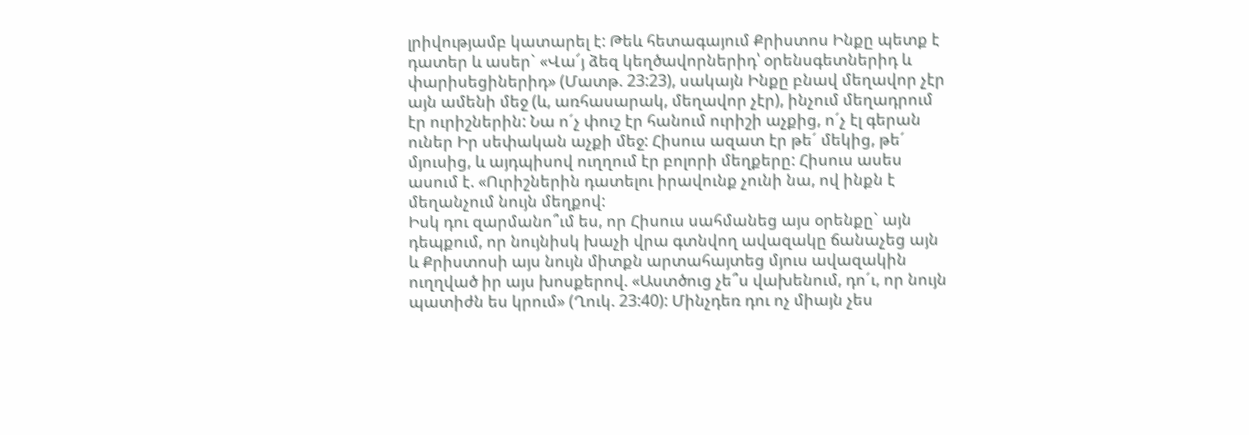լրիվությամբ կատարել է: Թեև հետագայում Քրիստոս Ինքը պետք է դատեր և ասեր` «Վա՜յ ձեզ կեղծավորներիդ՝ օրենսգետներիդ և փարիսեցիներիդ» (Մատթ. 23:23), սակայն Ինքը բնավ մեղավոր չէր այն ամենի մեջ (և, առհասարակ, մեղավոր չէր), ինչում մեղադրում էր ուրիշներին: Նա ո´չ փուշ էր հանում ուրիշի աչքից, ո´չ էլ գերան ուներ Իր սեփական աչքի մեջ: Հիսուս ազատ էր թե´ մեկից, թե´ մյուսից, և այդպիսով ուղղում էր բոլորի մեղքերը: Հիսուս ասես ասում է. «Ուրիշներին դատելու իրավունք չունի նա, ով ինքն է մեղանչում նույն մեղքով:
Իսկ դու զարմանո՞ւմ ես, որ Հիսուս սահմանեց այս օրենքը` այն դեպքում, որ նույնիսկ խաչի վրա գտնվող ավազակը ճանաչեց այն և Քրիստոսի այս նույն միտքն արտահայտեց մյուս ավազակին ուղղված իր այս խոսքերով. «Աստծուց չե՞ս վախենում, դո´ւ, որ նույն պատիժն ես կրում» (Ղուկ. 23:40): Մինչդեռ դու ոչ միայն չես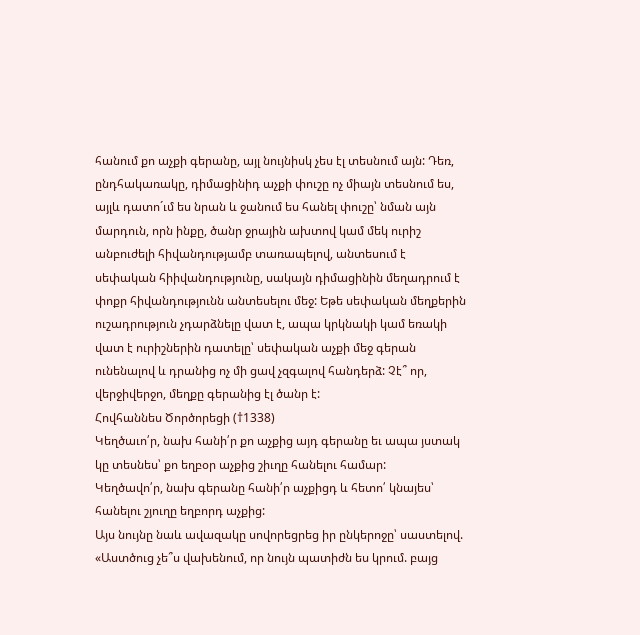հանում քո աչքի գերանը, այլ նույնիսկ չես էլ տեսնում այն: Դեռ, ընդհակառակը, դիմացինիդ աչքի փուշը ոչ միայն տեսնում ես, այլև դատո´ւմ ես նրան և ջանում ես հանել փուշը՝ նման այն մարդուն, որն ինքը, ծանր ջրային ախտով կամ մեկ ուրիշ անբուժելի հիվանդությամբ տառապելով, անտեսում է սեփական հիիվանդությունը, սակայն դիմացինին մեղադրում է փոքր հիվանդությունն անտեսելու մեջ: Եթե սեփական մեղքերին ուշադրություն չդարձնելը վատ է, ապա կրկնակի կամ եռակի վատ է ուրիշներին դատելը՝ սեփական աչքի մեջ գերան ունենալով և դրանից ոչ մի ցավ չզգալով հանդերձ: Չէ՞ որ, վերջիվերջո, մեղքը գերանից էլ ծանր է:
Հովհաննես Ծործորեցի (†1338)
Կեղծաւո՛ր, նախ հանի՛ր քո աչքից այդ գերանը եւ ապա յստակ կը տեսնես՝ քո եղբօր աչքից շիւղը հանելու համար:
Կեղծավո՛ր, նախ գերանը հանի՛ր աչքիցդ և հետո՛ կնայես՝ հանելու շյուղը եղբորդ աչքից:
Այս նույնը նաև ավազակը սովորեցրեց իր ընկերոջը՝ սաստելով. «Աստծուց չե՞ս վախենում, որ նույն պատիժն ես կրում. բայց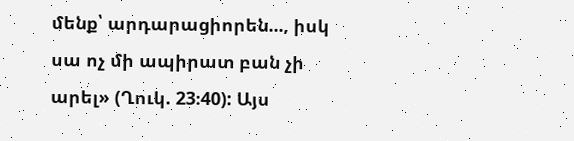մենք՝ արդարացիորեն..., իսկ սա ոչ մի ապիրատ բան չի արել» (Ղուկ. 23։40): Այս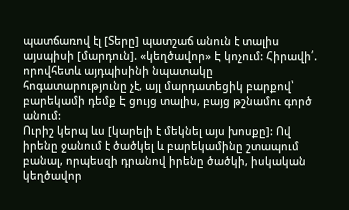պատճառով էլ [Տերը] պատշաճ անուն է տալիս այսպիսի [մարդուն]. «կեղծավոր» Է կոչում: Հիրավի՛. որովհետև այդպիսինի նպատակը հոգատարությունը չէ, այլ մարդատեցիկ բարքով՝ բարեկամի դեմք Է ցույց տալիս, բայց թշնամու գործ անում:
Ուրիշ կերպ ևս [կարելի է մեկնել այս խոսքը]: Ով իրենը ջանում է ծածկել և բարեկամինը շտապում բանալ, որպեսզի դրանով իրենը ծածկի, իսկական կեղծավոր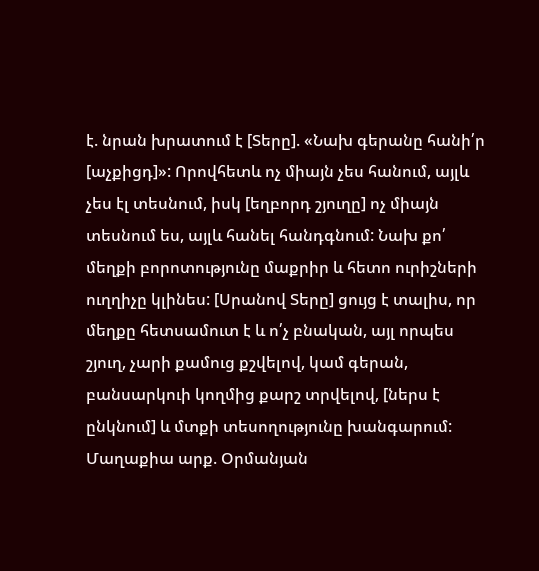է. նրան խրատում է [Տերը]. «Նախ գերանը հանի՛ր [աչքիցդ]»: Որովհետև ոչ միայն չես հանում, այլև չես էլ տեսնում, իսկ [եղբորդ շյուղը] ոչ միայն տեսնում ես, այլև հանել հանդգնում: Նախ քո՛ մեղքի բորոտությունը մաքրիր և հետո ուրիշների ուղղիչը կլինես: [Սրանով Տերը] ցույց է տալիս, որ մեղքը հետսամուտ է և ո՛չ բնական, այլ որպես շյուղ, չարի քամուց քշվելով, կամ գերան, բանսարկուի կողմից քարշ տրվելով, [ներս է ընկնում] և մտքի տեսողությունը խանգարում:
Մաղաքիա արք. Օրմանյան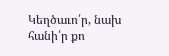Կեղծաւո՛ր, նախ հանի՛ր քո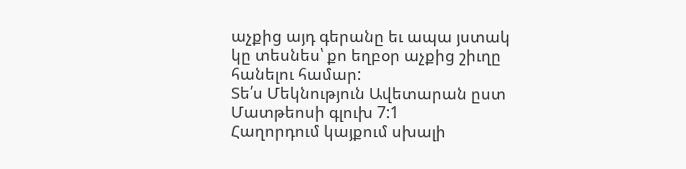աչքից այդ գերանը եւ ապա յստակ կը տեսնես՝ քո եղբօր աչքից շիւղը հանելու համար:
Տե՛ս Մեկնություն Ավետարան ըստ Մատթեոսի գլուխ 7:1
Հաղորդում կայքում սխալի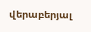վերաբերյալ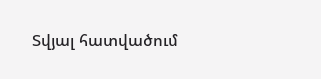Տվյալ հատվածում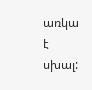առկա է սխալ: